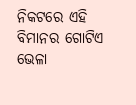ନିକଟରେ ଏହି ବିମାନର ଗୋଟିଏ ଭେଳା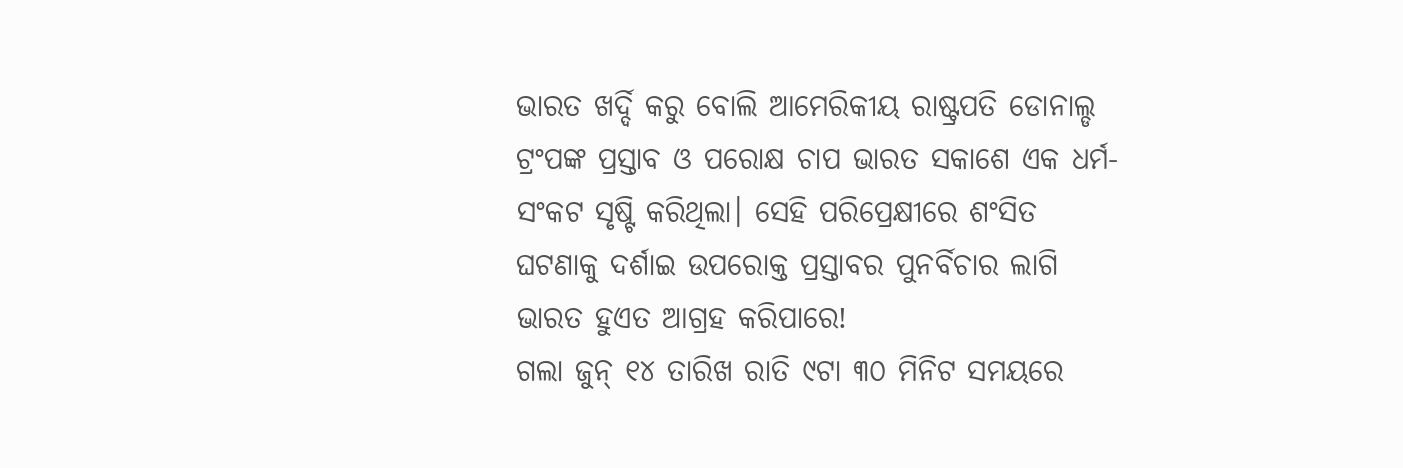ଭାରତ ଖର୍ଦ୍ଦି କରୁ ବୋଲି ଆମେରିକୀୟ ରାଷ୍ଟ୍ରପତି ଡୋନାଲ୍ଡ ଟ୍ରଂପଙ୍କ ପ୍ରସ୍ତାବ ଓ ପରୋକ୍ଷ ଚାପ ଭାରତ ସକାଶେ ଏକ ଧର୍ମ-ସଂକଟ ସୃଷ୍ଟି କରିଥିଲା। ସେହି ପରିପ୍ରେକ୍ଷୀରେ ଶଂସିତ ଘଟଣାକୁ ଦର୍ଶାଇ ଉପରୋକ୍ତ ପ୍ରସ୍ତାବର ପୁନର୍ବିଚାର ଲାଗି ଭାରତ ହୁଏତ ଆଗ୍ରହ କରିପାରେ!
ଗଲା ଜୁନ୍ ୧୪ ତାରିଖ ରାତି ୯ଟା ୩୦ ମିନିଟ ସମୟରେ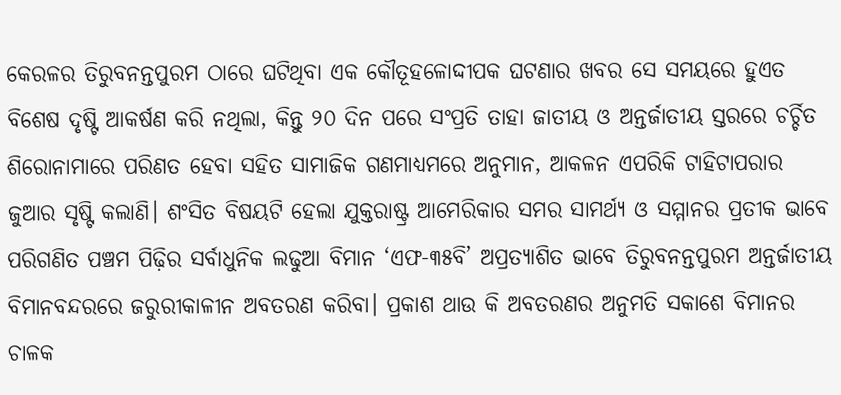କେରଳର ତିରୁବନନ୍ତପୁରମ ଠାରେ ଘଟିଥିବା ଏକ କୌତୂହଳୋଦ୍ଦୀପକ ଘଟଣାର ଖବର ସେ ସମୟରେ ହୁଏତ ବିଶେଷ ଦୃଷ୍ଟି ଆକର୍ଷଣ କରି ନଥିଲା, କିନ୍ତୁ ୨୦ ଦିନ ପରେ ସଂପ୍ରତି ତାହା ଜାତୀୟ ଓ ଅନ୍ତର୍ଜାତୀୟ ସ୍ତରରେ ଚର୍ଚ୍ଚିତ ଶିରୋନାମାରେ ପରିଣତ ହେବା ସହିତ ସାମାଜିକ ଗଣମାଧ୍ୟମରେ ଅନୁମାନ, ଆକଳନ ଏପରିକି ଟାହିଟାପରାର ଜୁଆର ସୃଷ୍ଟି କଲାଣି। ଶଂସିତ ବିଷୟଟି ହେଲା ଯୁକ୍ତରାଷ୍ଟ୍ର ଆମେରିକାର ସମର ସାମର୍ଥ୍ୟ ଓ ସମ୍ମାନର ପ୍ରତୀକ ଭାବେ ପରିଗଣିତ ପଞ୍ଚମ ପିଢ଼ିର ସର୍ବାଧୁନିକ ଲଢୁଆ ବିମାନ ‘ଏଫ-୩୫ବି’ ଅପ୍ରତ୍ୟାଶିତ ଭାବେ ତିରୁବନନ୍ତପୁରମ ଅନ୍ତର୍ଜାତୀୟ ବିମାନବନ୍ଦରରେ ଜରୁରୀକାଳୀନ ଅବତରଣ କରିବା। ପ୍ରକାଶ ଥାଉ କି ଅବତରଣର ଅନୁମତି ସକାଶେ ବିମାନର ଚାଳକ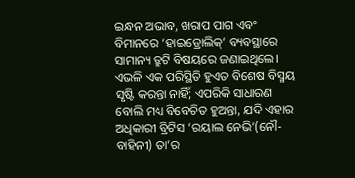ଇନ୍ଧନ ଅଭାବ, ଖରାପ ପାଗ ଏବଂ ବିମାନରେ ‘ହାଇଡ୍ରୋଲିକ୍’ ବ୍ୟବସ୍ଥାରେ ସାମାନ୍ୟ ତ୍ରୁଟି ବିଷୟରେ ଜଣାଇଥିଲେ। ଏଭଳି ଏକ ପରିସ୍ଥିତି ହୁଏତ ବିଶେଷ ବିସ୍ମୟ ସୃଷ୍ଟି କରନ୍ତା ନାହିଁ; ଏପରିକି ସାଧାରଣ ବୋଲି ମଧ୍ୟ ବିବେଚିତ ହୁଅନ୍ତା, ଯଦି ଏହାର ଅଧିକାରୀ ବ୍ରିଟିସ ‘ରୟାଲ ନେଭି’(ନୌ-ବାହିନୀ) ତା’ର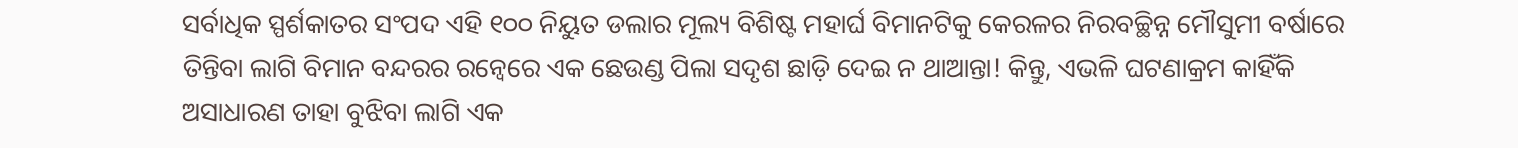ସର୍ବାଧିକ ସ୍ପର୍ଶକାତର ସଂପଦ ଏହି ୧୦୦ ନିୟୁତ ଡଲାର ମୂଲ୍ୟ ବିଶିଷ୍ଟ ମହାର୍ଘ ବିମାନଟିକୁ କେରଳର ନିରବଚ୍ଛିନ୍ନ ମୌସୁମୀ ବର୍ଷାରେ ତିନ୍ତିବା ଲାଗି ବିମାନ ବନ୍ଦରର ରନ୍ୱେରେ ଏକ ଛେଉଣ୍ଡ ପିଲା ସଦୃଶ ଛାଡ଼ି ଦେଇ ନ ଥାଆନ୍ତା! କିନ୍ତୁ, ଏଭଳି ଘଟଣାକ୍ରମ କାହିଁକି ଅସାଧାରଣ ତାହା ବୁଝିବା ଲାଗି ଏକ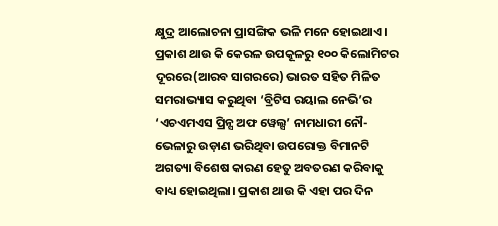କ୍ଷୁଦ୍ର ଆଲୋଚନା ପ୍ରାସଙ୍ଗିକ ଭଳି ମନେ ହୋଇଥାଏ।
ପ୍ରକାଶ ଥାଉ କି କେରଳ ଉପକୂଳରୁ ୧୦୦ କିଲୋମିଟର ଦୂରରେ(ଆରବ ସାଗରରେ) ଭାରତ ସହିତ ମିଳିତ ସମରାଭ୍ୟାସ କରୁଥିବା ‘ବ୍ରିଟିସ ରୟାଲ ନେଭି’ର ‘ଏଚଏମଏସ ପ୍ରିନ୍ସ ଅଫ ୱେଲ୍ସ’ ନାମଧାରୀ ନୌ-ଭେଳାରୁ ଉଡ଼ାଣ ଭରିଥିବା ଉପରୋକ୍ତ ବିମାନଟି ଅଗତ୍ୟା ବିଶେଷ କାରଣ ହେତୁ ଅବତରଣ କରିବାକୁ ବାଧ୍ୟ ହୋଇଥିଲା। ପ୍ରକାଶ ଥାଉ କି ଏହା ପର ଦିନ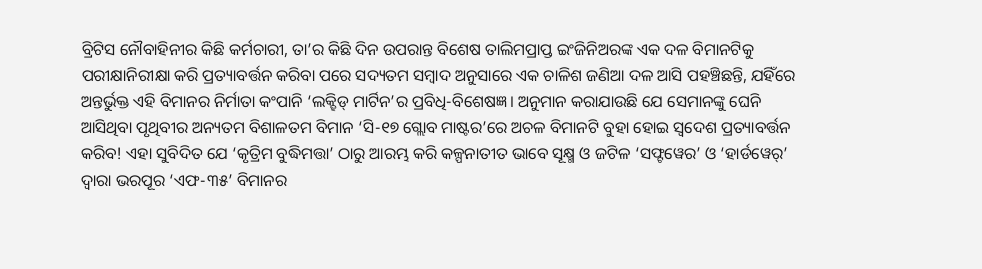ବ୍ରିଟିସ ନୌବାହିନୀର କିଛି କର୍ମଚାରୀ, ତା’ର କିଛି ଦିନ ଉପରାନ୍ତ ବିଶେଷ ତାଲିମପ୍ରାପ୍ତ ଇଂଜିନିଅରଙ୍କ ଏକ ଦଳ ବିମାନଟିକୁ ପରୀକ୍ଷାନିରୀକ୍ଷା କରି ପ୍ରତ୍ୟାବର୍ତ୍ତନ କରିବା ପରେ ସଦ୍ୟତମ ସମ୍ବାଦ ଅନୁସାରେ ଏକ ଚାଳିଶ ଜଣିଆ ଦଳ ଆସି ପହଞ୍ଚିଛନ୍ତି, ଯହିଁରେ ଅନ୍ତର୍ଭୁକ୍ତ ଏହି ବିମାନର ନିର୍ମାତା କଂପାନି ‘ଲକ୍ହିଡ୍ ମାର୍ଟିନ’ର ପ୍ରବିଧି-ବିଶେଷଜ୍ଞ। ଅନୁମାନ କରାଯାଉଛି ଯେ ସେମାନଙ୍କୁ ଘେନି ଆସିଥିବା ପୃଥିବୀର ଅନ୍ୟତମ ବିଶାଳତମ ବିମାନ ‘ସି-୧୭ ଗ୍ଲୋବ ମାଷ୍ଟର’ରେ ଅଚଳ ବିମାନଟି ବୁହା ହୋଇ ସ୍ବଦେଶ ପ୍ରତ୍ୟାବର୍ତ୍ତନ କରିବ! ଏହା ସୁବିଦିତ ଯେ ‘କୃତ୍ରିମ ବୁଦ୍ଧିମତ୍ତା’ ଠାରୁ ଆରମ୍ଭ କରି କଳ୍ପନାତୀତ ଭାବେ ସୂକ୍ଷ୍ମ ଓ ଜଟିଳ ‘ସଫ୍ଟୱେର’ ଓ ‘ହାର୍ଡୱେର୍’ ଦ୍ବାରା ଭରପୂର ‘ଏଫ-୩୫’ ବିମାନର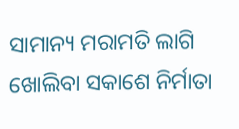ସାମାନ୍ୟ ମରାମତି ଲାଗି ଖୋଲିବା ସକାଶେ ନିର୍ମାତା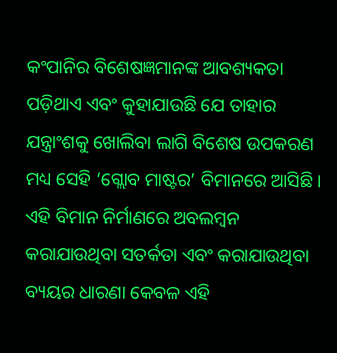କଂପାନିର ବିଶେଷଜ୍ଞମାନଙ୍କ ଆବଶ୍ୟକତା ପଡ଼ିଥାଏ ଏବଂ କୁହାଯାଉଛି ଯେ ତାହାର ଯନ୍ତ୍ରାଂଶକୁ ଖୋଲିବା ଲାଗି ବିଶେଷ ଉପକରଣ ମଧ୍ୟ ସେହି ‘ଗ୍ଲୋବ ମାଷ୍ଟର’ ବିମାନରେ ଆସିଛି। ଏହି ବିମାନ ନିର୍ମାଣରେ ଅବଲମ୍ବନ କରାଯାଉଥିବା ସତର୍କତା ଏବଂ କରାଯାଉଥିବା ବ୍ୟୟର ଧାରଣା କେବଳ ଏହି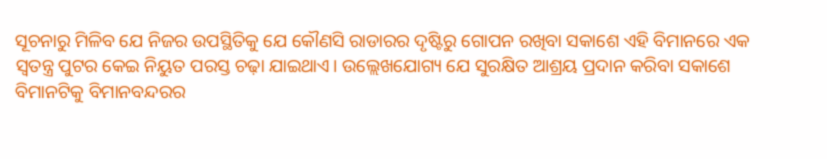ସୂଚନାରୁ ମିଳିବ ଯେ ନିଜର ଉପସ୍ଥିତିକୁ ଯେ କୌଣସି ରାଡାରର ଦୃଷ୍ଟିରୁ ଗୋପନ ରଖିବା ସକାଶେ ଏହି ବିମାନରେ ଏକ ସ୍ବତନ୍ତ୍ର ପୁଟର କେଇ ନିୟୁତ ପରସ୍ତ ଚଢ଼ା ଯାଇଥାଏ। ଉଲ୍ଲେଖଯୋଗ୍ୟ ଯେ ସୁରକ୍ଷିତ ଆଶ୍ରୟ ପ୍ରଦାନ କରିବା ସକାଶେ ବିମାନଟିକୁ ବିମାନବନ୍ଦରର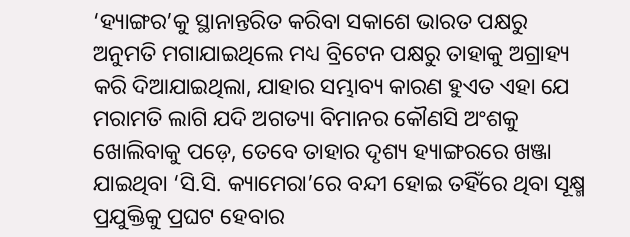‘ହ୍ୟାଙ୍ଗର’କୁ ସ୍ଥାନାନ୍ତରିତ କରିବା ସକାଶେ ଭାରତ ପକ୍ଷରୁ ଅନୁମତି ମଗାଯାଇଥିଲେ ମଧ୍ୟ ବ୍ରିଟେନ ପକ୍ଷରୁ ତାହାକୁ ଅଗ୍ରାହ୍ୟ କରି ଦିଆଯାଇଥିଲା, ଯାହାର ସମ୍ଭାବ୍ୟ କାରଣ ହୁଏତ ଏହା ଯେ ମରାମତି ଲାଗି ଯଦି ଅଗତ୍ୟା ବିମାନର କୌଣସି ଅଂଶକୁ ଖୋଲିବାକୁ ପଡ଼େ, ତେବେ ତାହାର ଦୃଶ୍ୟ ହ୍ୟାଙ୍ଗରରେ ଖଞ୍ଜା ଯାଇଥିବା ‘ସି.ସି. କ୍ୟାମେରା’ରେ ବନ୍ଦୀ ହୋଇ ତହିଁରେ ଥିବା ସୂକ୍ଷ୍ମ ପ୍ରଯୁକ୍ତିକୁ ପ୍ରଘଟ ହେବାର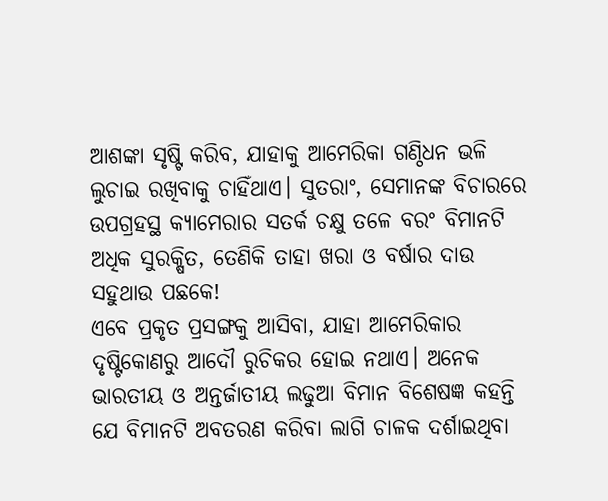ଆଶଙ୍କା ସୃଷ୍ଟି କରିବ, ଯାହାକୁ ଆମେରିକା ଗଣ୍ଠିଧନ ଭଳି ଲୁଚାଇ ରଖିବାକୁ ଚାହିଁଥାଏ। ସୁତରାଂ, ସେମାନଙ୍କ ବିଚାରରେ ଉପଗ୍ରହସ୍ଥ କ୍ୟାମେରାର ସତର୍କ ଚକ୍ଷୁ ତଳେ ବରଂ ବିମାନଟି ଅଧିକ ସୁରକ୍ଷିତ, ତେଣିକି ତାହା ଖରା ଓ ବର୍ଷାର ଦାଉ ସହୁଥାଉ ପଛକେ!
ଏବେ ପ୍ରକୃତ ପ୍ରସଙ୍ଗକୁ ଆସିବା, ଯାହା ଆମେରିକାର ଦୃଷ୍ଟିକୋଣରୁ ଆଦୌ ରୁଚିକର ହୋଇ ନଥାଏ। ଅନେକ ଭାରତୀୟ ଓ ଅନ୍ତର୍ଜାତୀୟ ଲଢୁଆ ବିମାନ ବିଶେଷଜ୍ଞ କହନ୍ତି ଯେ ବିମାନଟି ଅବତରଣ କରିବା ଲାଗି ଚାଳକ ଦର୍ଶାଇଥିବା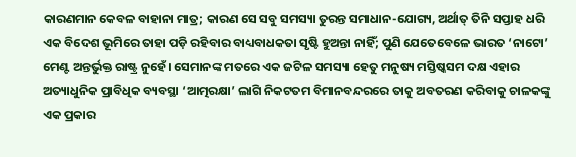କାରଣମାନ କେବଳ ବାହାନା ମାତ୍ର; କାରଣ ସେ ସବୁ ସମସ୍ୟା ତୁରନ୍ତ ସମାଧାନ-ଯୋଗ୍ୟ, ଅର୍ଥାତ୍ ତିନି ସପ୍ତାହ ଧରି ଏକ ବିଦେଶ ଭୂମିରେ ତାହା ପଡ଼ି ରହିବାର ବାଧ୍ୟବାଧକତା ସୃଷ୍ଟି ହୁଅନ୍ତା ନାହିଁ; ପୁଣି ଯେତେବେଳେ ଭାରତ ‘ନାଟୋ’ ମେଣ୍ଟ ଅନ୍ତର୍ଭୁକ୍ତ ରାଷ୍ଟ୍ର ନୁହେଁ। ସେମାନଙ୍କ ମତରେ ଏକ ଜଟିଳ ସମସ୍ୟା ହେତୁ ମନୁଷ୍ୟ ମସ୍ତିଷ୍କସମ ଦକ୍ଷ ଏହାର ଅତ୍ୟାଧୁନିକ ପ୍ରାବିଧିକ ବ୍ୟବସ୍ଥା ‘ଆତ୍ମରକ୍ଷା’ ଲାଗି ନିକଟତମ ବିମାନବନ୍ଦରରେ ତାକୁ ଅବତରଣ କରିବାକୁ ଚାଳକଙ୍କୁ ଏକ ପ୍ରକାର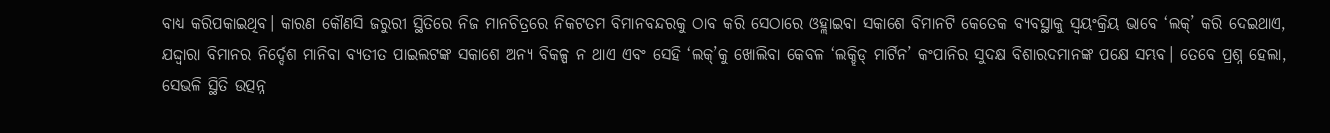ବାଧ୍ୟ କରିପକାଇଥିବ। କାରଣ କୌଣସି ଜରୁରୀ ସ୍ଥିତିରେ ନିଜ ମାନଚିତ୍ରରେ ନିକଟତମ ବିମାନବନ୍ଦରକୁ ଠାବ କରି ସେଠାରେ ଓହ୍ଲାଇବା ସକାଶେ ବିମାନଟି କେତେକ ବ୍ୟବସ୍ଥାକୁ ସ୍ବୟଂକ୍ରିୟ ଭାବେ ‘ଲକ୍’ କରି ଦେଇଥାଏ, ଯଦ୍ଦ୍ବାରା ବିମାନର ନିର୍ଦ୍ଦେଶ ମାନିବା ବ୍ୟତୀତ ପାଇଲଟଙ୍କ ସକାଶେ ଅନ୍ୟ ବିକଳ୍ପ ନ ଥାଏ ଏବଂ ସେହି ‘ଲକ୍’କୁ ଖୋଲିବା କେବଳ ‘ଲକ୍ହିଡ୍ ମାର୍ଟିନ’ କଂପାନିର ସୁଦକ୍ଷ ବିଶାରଦମାନଙ୍କ ପକ୍ଷେ ସମ୍ଭବ। ତେବେ ପ୍ରଶ୍ନ ହେଲା, ସେଭଳି ସ୍ଥିତି ଉତ୍ପନ୍ନ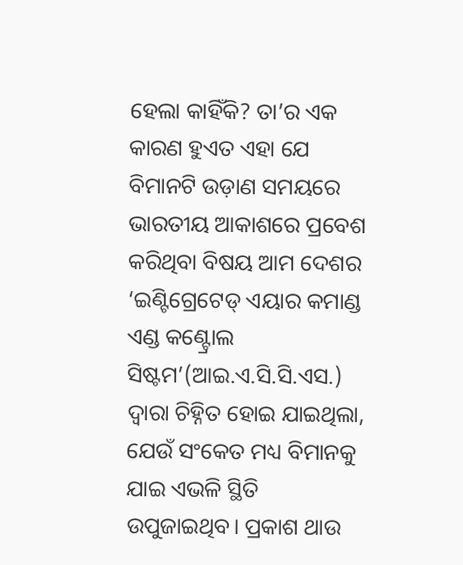ହେଲା କାହିଁକି? ତା’ର ଏକ କାରଣ ହୁଏତ ଏହା ଯେ ବିମାନଟି ଉଡ଼ାଣ ସମୟରେ ଭାରତୀୟ ଆକାଶରେ ପ୍ରବେଶ କରିଥିବା ବିଷୟ ଆମ ଦେଶର ‘ଇଣ୍ଟିଗ୍ରେଟେଡ୍ ଏୟାର କମାଣ୍ଡ ଏଣ୍ଡ କଣ୍ଟ୍ରୋଲ ସିଷ୍ଟମ’(ଆଇ.ଏ.ସି.ସି.ଏସ.) ଦ୍ବାରା ଚିହ୍ନିତ ହୋଇ ଯାଇଥିଲା, ଯେଉଁ ସଂକେତ ମଧ୍ୟ ବିମାନକୁ ଯାଇ ଏଭଳି ସ୍ଥିତି ଉପୁଜାଇଥିବ। ପ୍ରକାଶ ଥାଉ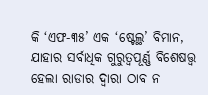କି ‘ଏଫ-୩୫’ ଏକ ‘ଷ୍ଟେଲ୍ଥ’ ବିମାନ, ଯାହାର ସର୍ବାଧିକ ଗୁରୁତ୍ବପୂର୍ଣ୍ଣ ବିଶେଷତ୍ତ୍ବ ହେଲା ରାଡାର ଦ୍ବାରା ଠାବ ନ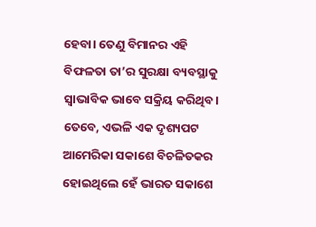ହେବା। ତେଣୁ ବିମାନର ଏହି ବିଫଳତା ତା’ର ସୁରକ୍ଷା ବ୍ୟବସ୍ଥାକୁ ସ୍ବାଭାବିକ ଭାବେ ସକ୍ରିୟ କରିଥିବ। ତେବେ, ଏଭଳି ଏକ ଦୃଶ୍ୟପଟ ଆମେରିକା ସକାଶେ ବିଚଳିତକର ହୋଇଥିଲେ ହେଁ ଭାରତ ସକାଶେ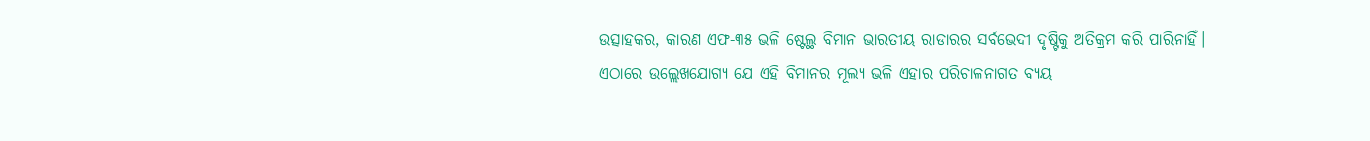ଉତ୍ସାହକର, କାରଣ ଏଫ-୩୫ ଭଳି ଷ୍ଟେଲ୍ଥ ବିମାନ ଭାରତୀୟ ରାଡାରର ସର୍ବଭେଦୀ ଦୃଷ୍ଟିକୁ ଅତିକ୍ରମ କରି ପାରିନାହିଁ।
ଏଠାରେ ଉଲ୍ଲେଖଯୋଗ୍ୟ ଯେ ଏହି ବିମାନର ମୂଲ୍ୟ ଭଳି ଏହାର ପରିଚାଳନାଗତ ବ୍ୟୟ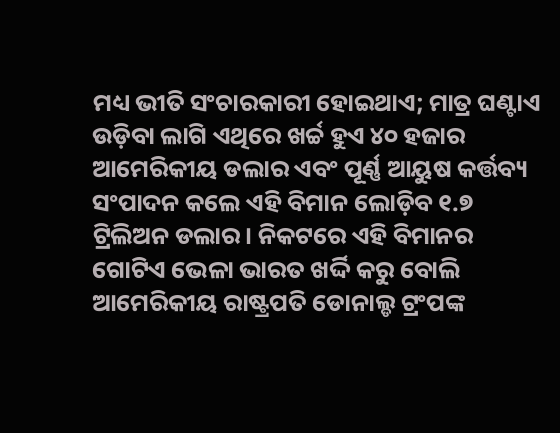ମଧ୍ୟ ଭୀତି ସଂଚାରକାରୀ ହୋଇଥାଏ; ମାତ୍ର ଘଣ୍ଟାଏ ଉଡ଼ିବା ଲାଗି ଏଥିରେ ଖର୍ଚ୍ଚ ହୁଏ ୪୦ ହଜାର ଆମେରିକୀୟ ଡଲାର ଏବଂ ପୂର୍ଣ୍ଣ ଆୟୁଷ କର୍ତ୍ତବ୍ୟ ସଂପାଦନ କଲେ ଏହି ବିମାନ ଲୋଡ଼ିବ ୧.୭ ଟ୍ରିଲିଅନ ଡଲାର। ନିକଟରେ ଏହି ବିମାନର ଗୋଟିଏ ଭେଳା ଭାରତ ଖର୍ଦ୍ଦି କରୁ ବୋଲି ଆମେରିକୀୟ ରାଷ୍ଟ୍ରପତି ଡୋନାଲ୍ଡ ଟ୍ରଂପଙ୍କ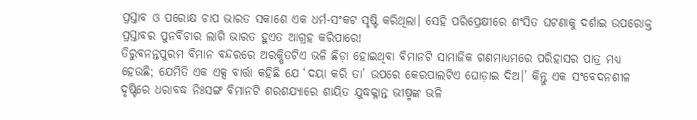ପ୍ରସ୍ତାବ ଓ ପରୋକ୍ଷ ଚାପ ଭାରତ ସକାଶେ ଏକ ଧର୍ମ-ସଂକଟ ସୃଷ୍ଟି କରିଥିଲା। ସେହି ପରିପ୍ରେକ୍ଷୀରେ ଶଂସିତ ଘଟଣାକୁ ଦର୍ଶାଇ ଉପରୋକ୍ତ ପ୍ରସ୍ତାବର ପୁନର୍ବିଚାର ଲାଗି ଭାରତ ହୁଏତ ଆଗ୍ରହ କରିପାରେ!
ତିରୁବନନ୍ତପୁରମ ବିମାନ ବନ୍ଦରରେ ଅରକ୍ଷିତଟିଏ ଭଳି ଛିଡ଼ା ହୋଇଥିବା ବିମାନଟି ସାମାଜିକ ଗଣମାଧ୍ୟମରେ ପରିହାସର ପାତ୍ର ମଧ୍ୟ ହେଉଛି; ଯେମିତି ଏକ ଏକ୍ସ ବାର୍ତ୍ତା କହିଛି ଯେ ‘ଦୟା କରି ତା’ ଉପରେ କେରପାଲଟିଏ ଘୋଡ଼ାଇ ଦିଅ।’ କିନ୍ତୁ ଏକ ସଂବେଦନଶୀଳ ଦୃଷ୍ଟିରେ ଧରାବଦ୍ଧ ନିଃସଙ୍ଗ ବିମାନଟି ଶରଶଯ୍ୟାରେ ଶାୟିତ ଯୁଦ୍ଧକ୍ଳାନ୍ତ ଭୀଷ୍ମଙ୍କ ଭଳି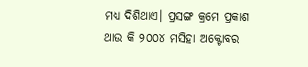ମଧ୍ୟ ଦିଶିଥାଏ। ପ୍ରସଙ୍ଗ କ୍ରମେ ପ୍ରକାଶ ଥାଉ କି ୨୦୦୪ ମସିହା ଅକ୍ଟୋବର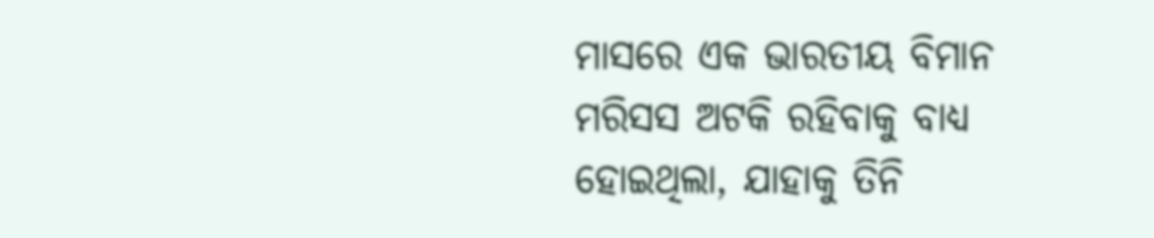ମାସରେ ଏକ ଭାରତୀୟ ବିମାନ ମରିସସ ଅଟକି ରହିବାକୁ ବାଧ୍ୟ ହୋଇଥିଲା, ଯାହାକୁ ତିନି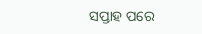ସପ୍ତାହ ପରେ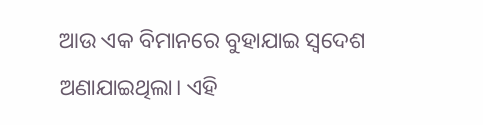ଆଉ ଏକ ବିମାନରେ ବୁହାଯାଇ ସ୍ବଦେଶ ଅଣାଯାଇଥିଲା। ଏହି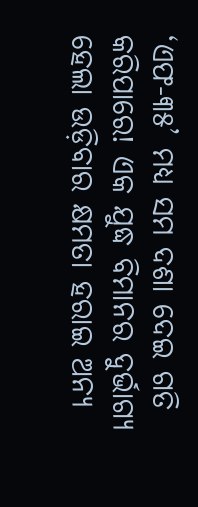‘ଏଫ-୩୫’ ମଧ୍ୟ ସମ ଦଶା ଦେଇ ଗତି କରିପାରେ! ଏକ ଯୁଦ୍ଧ ବିମାନର ଦୁର୍ଭାଗ୍ୟ ହେଲା ଉଡ଼ିବାର କ୍ଷମତା ହରାଇ ଅନ୍ୟ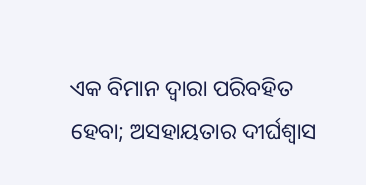ଏକ ବିମାନ ଦ୍ବାରା ପରିବହିତ ହେବା; ଅସହାୟତାର ଦୀର୍ଘଶ୍ବାସ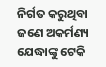ନିର୍ଗତ କରୁଥିବା ଜଣେ ଅକର୍ମଣ୍ୟ ଯେଦ୍ଧାଙ୍କୁ ଟେକି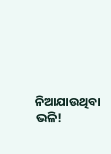ନିଆଯାଉଥିବା ଭଳି!